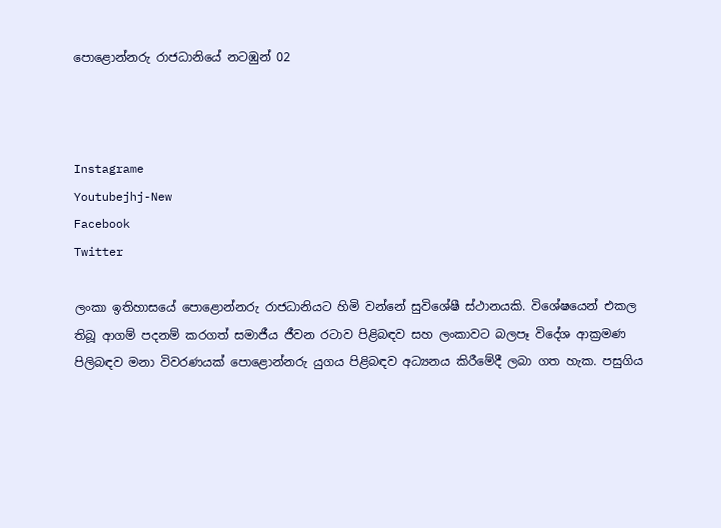පොළොන්නරු රාජධානියේ නටඹුන් 02



Instagrame
Youtubejhj-New
Facebook
Twitter

ලංකා ඉතිහාසයේ පොළොන්නරු රාජධානියට හිමි වන්නේ සුවිශේෂී ස්ථානයකි. විශේෂයෙන් එකල තිබූ ආගම් පදනම් කරගත් සමාජීය ජීවන රටාව පිළිබඳව සහ ලංකාවට බලපෑ විදේශ ආක්‍රමණ පිලිබඳව මනා විවරණයක් පොළොන්නරු යුගය පිළිබඳව අධ්‍යනය කිරීමේදී ලබා ගත හැක. පසුගිය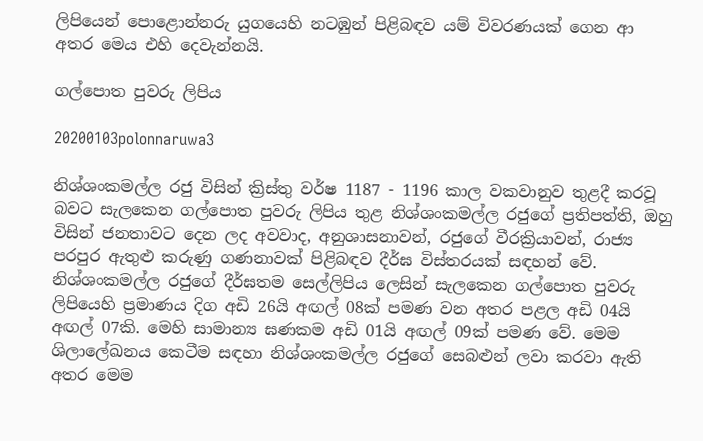ලිපියෙන් පොළොන්නරු යුගයෙහි නටඹුන් පිළිබඳව යම් විවරණයක් ගෙන ආ අතර මෙය එහි දෙවැන්නයි.

ගල්පොත පුවරු ලිපිය

20200103polonnaruwa3

නිශ්ශංකමල්ල රජු විසින් ක්‍රිස්තු වර්ෂ 1187 - 1196 කාල වකවානුව තුළදී කරවූ බවට සැලකෙන ගල්පොත පුවරු ලිපිය තුළ නිශ්ශංකමල්ල රජුගේ ප්‍රතිපත්ති, ඔහු විසින් ජනතාවට දෙන ලද අවවාද, අනුශාසනාවන්, රජුගේ වීරක්‍රියාවන්, රාජ්‍ය පරපුර ඇතුළු කරුණු ගණනාවක් පිළිබඳව දීර්ඝ විස්තරයක් සඳහන් වේ. නිශ්ශංකමල්ල රජුගේ දීර්ඝතම සෙල්ලිපිය ලෙසින් සැලකෙන ගල්පොත පුවරු ලිපියෙහි ප්‍රමාණය දිග අඩි 26යි අඟල් 08ක් පමණ වන අතර පළල අඩි 04යි අඟල් 07කි. මෙහි සාමාන්‍ය ඝණකම අඩි 01යි අඟල් 09ක් පමණ වේ. මෙම ශිලාලේඛනය කෙටීම සඳහා නිශ්ශංකමල්ල රජුගේ සෙබළුන් ලවා කරවා ඇති අතර මෙම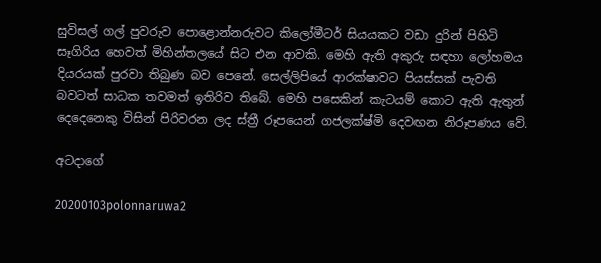සුවිසල් ගල් පුවරුව පොළොන්නරුවට කිලෝමීටර් සියයකට වඩා දුරින් පිහිටි සෑගිරිය හෙවත් මිහින්තලයේ සිට එන ආවකි. මෙහි ඇති අකුරු සඳහා ලෝහමය දියරයක් පුරවා තිබුණ බව පෙනේ. සෙල්ලිපියේ ආරක්ෂාවට පියස්සක් පැවති බවටත් සාධක තවමත් ඉතිරිව තිබේ. මෙහි පසෙකින් කැටයම් කොට ඇති ඇතුන් දෙදෙනෙකු විසින් පිරිවරන ලද ස්ත්‍රී රූපයෙන් ගජලක්ෂ්මි දෙවඟන නිරූපණය වේ.

අටදාගේ

20200103polonnaruwa2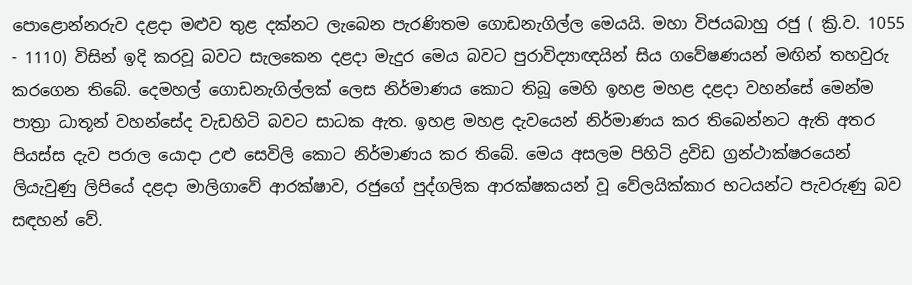පොළොන්නරුව දළදා මළුව තුළ දක්නට ලැබෙන පැරණිතම ගොඩනැගිල්ල මෙයයි. මහා විජයබාහු රජු ( ක්‍රි.ව. 1055 - 1110) විසින් ඉදි කරවූ බවට සැලකෙන දළදා මැදුර මෙය බවට පුරාවිද්‍යාඥයින් සිය ගවේෂණයන් මඟින් තහවුරු කරගෙන තිබේ. දෙමහල් ගොඩනැගිල්ලක් ලෙස නිර්මාණය කොට තිබූ මෙහි ඉහළ මහළ දළදා වහන්සේ මෙන්ම පාත්‍රා ධාතූන් වහන්සේද වැඩහිටි බවට සාධක ඇත. ඉහළ මහළ දැවයෙන් නිර්මාණය කර තිබෙන්නට ඇති අතර පියස්ස දැව පරාල යොදා උළු සෙවිලි කොට නිර්මාණය කර තිබේ. මෙය අසලම පිහිටි ද්‍රවිඩ ග්‍රන්ථාක්ෂරයෙන් ලියැවුණු ලිපියේ දළදා මාලිගාවේ ආරක්ෂාව, රජුගේ පුද්ගලික ආරක්ෂකයන් වූ වේලයික්කාර භටයන්ට පැවරුණු බව සඳහන් වේ.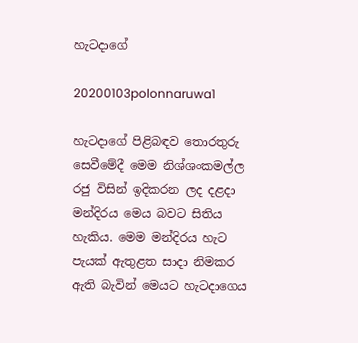හැටදාගේ

20200103polonnaruwa1

හැටදාගේ පිළිබඳව තොරතුරු සෙවීමේදී මෙම නිශ්ශංකමල්ල රජු විසින් ඉදිකරන ලද දළදා මන්දිරය මෙය බවට සිතිය හැකිය. මෙම මන්දිරය හැට පැයක් ඇතුළත සාදා නිමකර ඇති බැවින් මෙයට හැටදාගෙය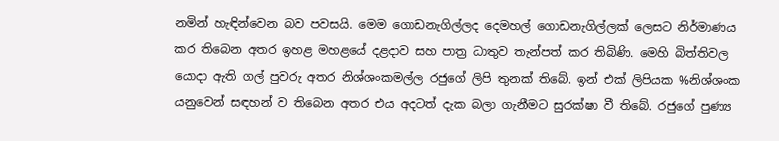නමින් හැඳින්වෙන බව පවසයි. මෙම ගොඩනැගිල්ලද දෙමහල් ගොඩනැගිල්ලක් ලෙසට නිර්මාණය කර තිබෙන අතර ඉහළ මහළයේ දළදාව සහ පාත්‍ර ධාතුව තැන්පත් කර තිබිණි. මෙහි බිත්තිවල යොදා ඇති ගල් පුවරු අතර නිශ්ශංකමල්ල රජුගේ ලිපි තුනක් තිබේ. ඉන් එක් ලිපියක %නිශ්ශංක යනුවෙන් සඳහන් ව තිබෙන අතර එය අදටත් දැක බලා ගැනීමට සුරක්ෂා වී තිබේ. රජුගේ පුණ්‍ය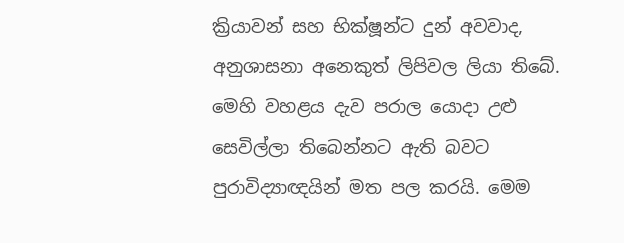ක්‍රියාවන් සහ භික්ෂූන්ට දුන් අවවාද, අනුශාසනා අනෙකුත් ලිපිවල ලියා තිබේ. මෙහි වහළය දැව පරාල යොදා උළු සෙවිල්ලා තිබෙන්නට ඇති බවට පුරාවිද්‍යාඥයින් මත පල කරයි. මෙම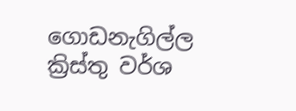ගොඩනැගිල්ල ක්‍රිස්තු වර්ශ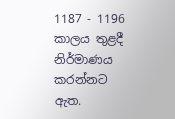1187 - 1196 කාලය තුළදී නිර්මාණය කරන්නට ඇත.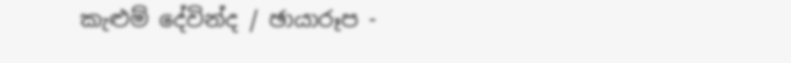කැළුම් දේවින්ද / ඡායාරූප -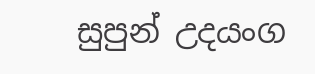සුපුන් උදයංග